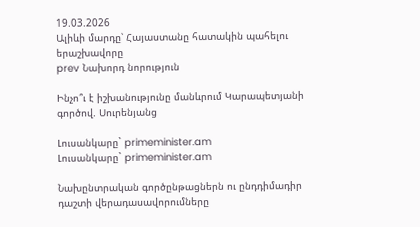19.03.2026
Ալիևի մարդը՝ Հայաստանը հատակին պահելու երաշխավորը
prev Նախորդ նորություն

Ինչո՞ւ է իշխանությունը մանևրում Կարապետյանի գործով. Սուրենյանց

Լուսանկարը` primeminister.am
Լուսանկարը` primeminister.am

Նախընտրական գործընթացներն ու ընդդիմադիր դաշտի վերադասավորումները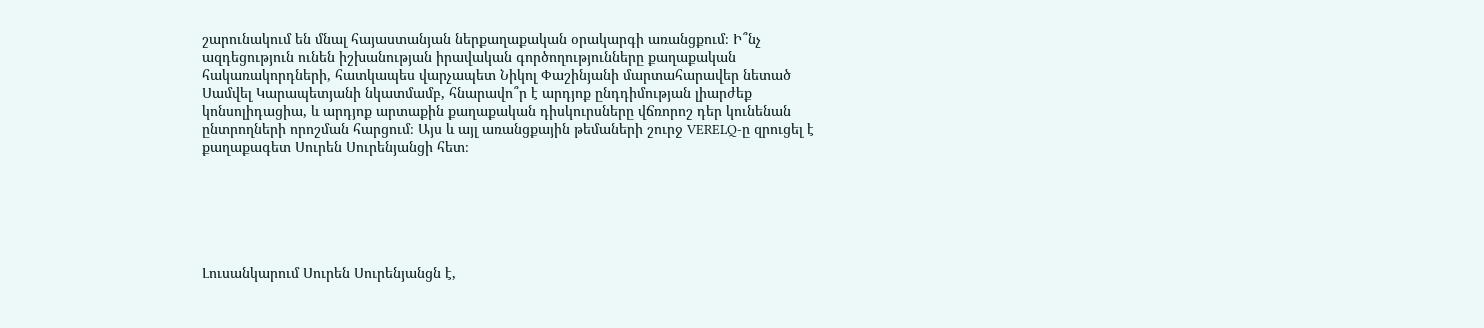շարունակում են մնալ հայաստանյան ներքաղաքական օրակարգի առանցքում։ Ի՞նչ ազդեցություն ունեն իշխանության իրավական գործողությունները քաղաքական հակառակորդների, հատկապես վարչապետ Նիկոլ Փաշինյանի մարտահարավեր նետած Սամվել Կարապետյանի նկատմամբ, հնարավո՞ր է արդյոք ընդդիմության լիարժեք կոնսոլիդացիա, և արդյոք արտաքին քաղաքական դիսկուրսները վճռորոշ դեր կունենան ընտրողների որոշման հարցում։ Այս և այլ առանցքային թեմաների շուրջ VERELQ-ը զրուցել է քաղաքագետ Սուրեն Սուրենյանցի հետ։






Լուսանկարում Սուրեն Սուրենյանցն է,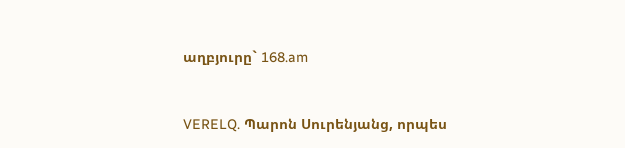աղբյուրը` 168.am


VERELQ. Պարոն Սուրենյանց, որպես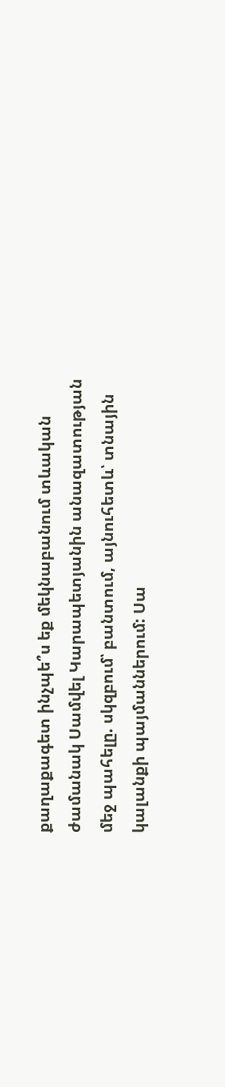քաղաքագետ ինչպե՞ս եք մեկնաբանում տևական ժամանակ Սամվել Կարապետյանին անազատության մեջ պահելը. սկզբում՝ բանտում, այնուհետև՝ տնային կալանքի պայմաններում: Սա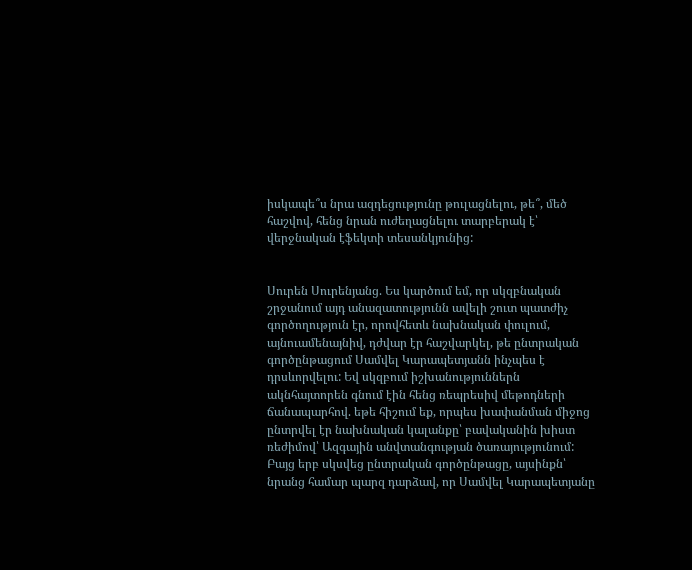իսկապե՞ս նրա ազդեցությունը թուլացնելու, թե՞, մեծ հաշվով, հենց նրան ուժեղացնելու տարբերակ է՝ վերջնական էֆեկտի տեսանկյունից:


Սուրեն Սուրենյանց. Ես կարծում եմ, որ սկզբնական շրջանում այդ անազատությունն ավելի շուտ պատժիչ գործողություն էր, որովհետև նախնական փուլում, այնուամենայնիվ, դժվար էր հաշվարկել, թե ընտրական գործընթացում Սամվել Կարապետյանն ինչպես է դրսևորվելու: Եվ սկզբում իշխանություններն ակնհայտորեն գնում էին հենց ռեպրեսիվ մեթոդների ճանապարհով. եթե հիշում եք, որպես խափանման միջոց ընտրվել էր նախնական կալանքը՝ բավականին խիստ ռեժիմով՝ Ազգային անվտանգության ծառայությունում: Բայց երբ սկսվեց ընտրական գործընթացը, այսինքն՝ նրանց համար պարզ դարձավ, որ Սամվել Կարապետյանը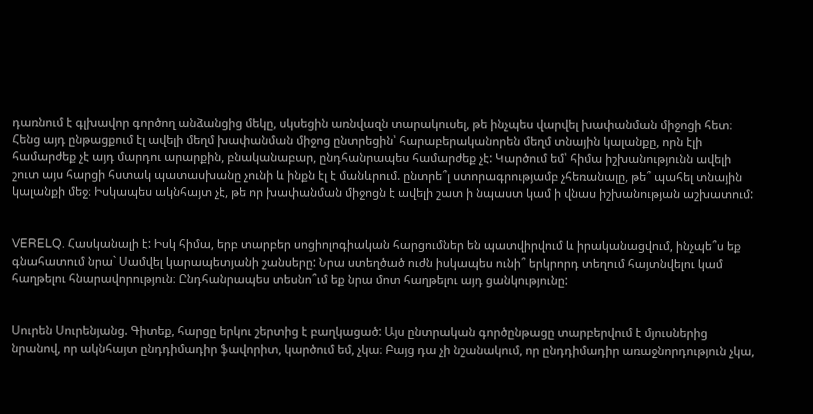դառնում է գլխավոր գործող անձանցից մեկը, սկսեցին առնվազն տարակուսել, թե ինչպես վարվել խափանման միջոցի հետ։ Հենց այդ ընթացքում էլ ավելի մեղմ խափանման միջոց ընտրեցին՝ հարաբերականորեն մեղմ տնային կալանքը, որն էլի համարժեք չէ այդ մարդու արարքին, բնականաբար, ընդհանրապես համարժեք չէ: Կարծում եմ՝ հիմա իշխանությունն ավելի շուտ այս հարցի հստակ պատասխանը չունի և ինքն էլ է մանևրում. ընտրե՞լ ստորագրությամբ չհեռանալը, թե՞ պահել տնային կալանքի մեջ։ Իսկապես ակնհայտ չէ, թե որ խափանման միջոցն է ավելի շատ ի նպաստ կամ ի վնաս իշխանության աշխատում:


VERELQ. Հասկանալի է: Իսկ հիմա, երբ տարբեր սոցիոլոգիական հարցումներ են պատվիրվում և իրականացվում, ինչպե՞ս եք գնահատում նրա` Սամվել կարապետյանի շանսերը: Նրա ստեղծած ուժն իսկապես ունի՞ երկրորդ տեղում հայտնվելու կամ հաղթելու հնարավորություն։ Ընդհանրապես տեսնո՞ւմ եք նրա մոտ հաղթելու այդ ցանկությունը:


Սուրեն Սուրենյանց. Գիտեք, հարցը երկու շերտից է բաղկացած: Այս ընտրական գործընթացը տարբերվում է մյուսներից նրանով, որ ակնհայտ ընդդիմադիր ֆավորիտ, կարծում եմ, չկա։ Բայց դա չի նշանակում, որ ընդդիմադիր առաջնորդություն չկա,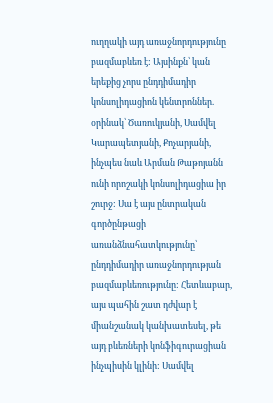ուղղակի այդ առաջնորդությունը բազմաբևեռ է: Այսինքն՝ կան երեքից չորս ընդդիմադիր կոնսոլիդացիոն կենտրոններ. օրինակ՝ Ծառուկյանի, Սամվել Կարապետյանի, Քոչարյանի, ինչպես նաև Արման Թաթոյանն ունի որոշակի կոնսոլիդացիա իր շուրջ: Սա է այս ընտրական գործընթացի առանձնահատկությունը՝ ընդդիմադիր առաջնորդության բազմաբևեռությունը: Հետևաբար, այս պահին շատ դժվար է միանշանակ կանխատեսել, թե այդ բևեռների կոնֆիգուրացիան ինչպիսին կլինի: Սամվել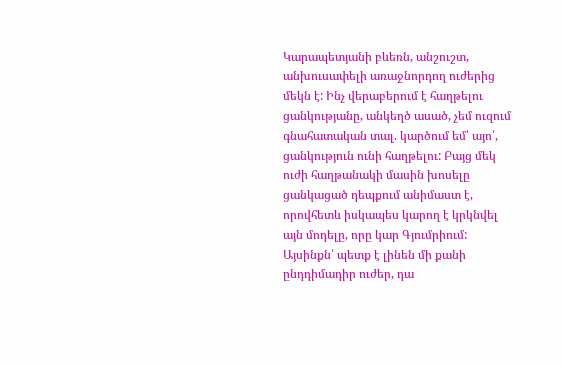Կարապետյանի բևեռն, անշուշտ, անխուսափելի առաջնորդող ուժերից մեկն է: Ինչ վերաբերում է հաղթելու ցանկությանը, անկեղծ ասած, չեմ ուզում գնահատական տալ. կարծում եմ՝ այո՛, ցանկություն ունի հաղթելու: Բայց մեկ ուժի հաղթանակի մասին խոսելը ցանկացած դեպքում անիմաստ է, որովհետև իսկապես կարող է կրկնվել այն մոդելը, որը կար Գյումրիում: Այսինքն՝ պետք է լինեն մի քանի ընդդիմադիր ուժեր, դա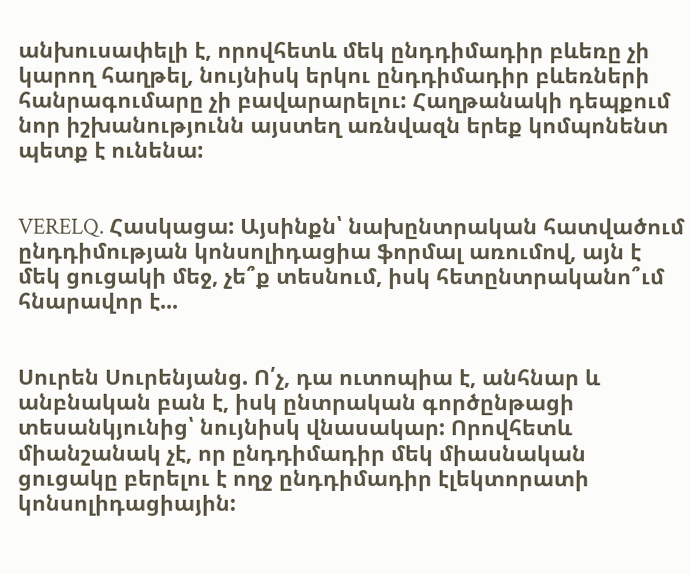անխուսափելի է, որովհետև մեկ ընդդիմադիր բևեռը չի կարող հաղթել, նույնիսկ երկու ընդդիմադիր բևեռների հանրագումարը չի բավարարելու: Հաղթանակի դեպքում նոր իշխանությունն այստեղ առնվազն երեք կոմպոնենտ պետք է ունենա:


VERELQ. Հասկացա: Այսինքն՝ նախընտրական հատվածում ընդդիմության կոնսոլիդացիա ֆորմալ առումով, այն է մեկ ցուցակի մեջ, չե՞ք տեսնում, իսկ հետընտրականո՞ւմ հնարավոր է...


Սուրեն Սուրենյանց. Ո՛չ, դա ուտոպիա է, անհնար և անբնական բան է, իսկ ընտրական գործընթացի տեսանկյունից՝ նույնիսկ վնասակար: Որովհետև միանշանակ չէ, որ ընդդիմադիր մեկ միասնական ցուցակը բերելու է ողջ ընդդիմադիր էլեկտորատի կոնսոլիդացիային: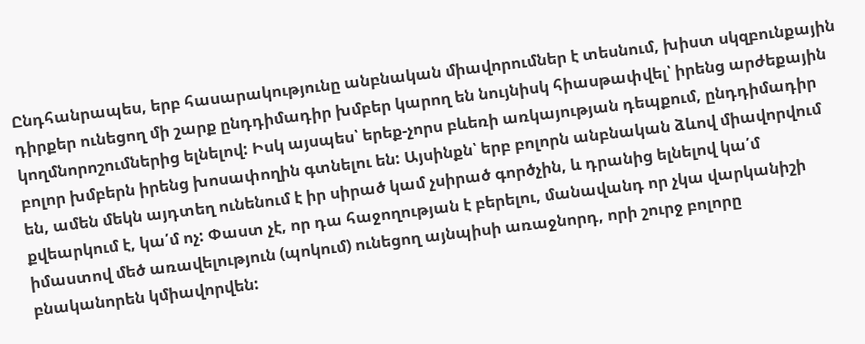Ընդհանրապես, երբ հասարակությունը անբնական միավորումներ է տեսնում, խիստ սկզբունքային դիրքեր ունեցող մի շարք ընդդիմադիր խմբեր կարող են նույնիսկ հիասթափվել՝ իրենց արժեքային կողմնորոշումներից ելնելով: Իսկ այսպես՝ երեք-չորս բևեռի առկայության դեպքում, ընդդիմադիր բոլոր խմբերն իրենց խոսափողին գտնելու են: Այսինքն՝ երբ բոլորն անբնական ձևով միավորվում են, ամեն մեկն այդտեղ ունենում է իր սիրած կամ չսիրած գործչին, և դրանից ելնելով կա՛մ քվեարկում է, կա՛մ ոչ: Փաստ չէ, որ դա հաջողության է բերելու, մանավանդ որ չկա վարկանիշի իմաստով մեծ առավելություն (պոկում) ունեցող այնպիսի առաջնորդ, որի շուրջ բոլորը բնականորեն կմիավորվեն: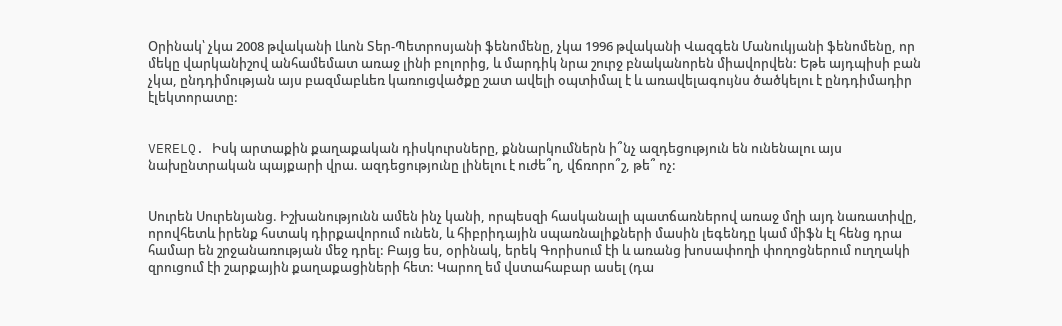Օրինակ՝ չկա 2008 թվականի Լևոն Տեր-Պետրոսյանի ֆենոմենը, չկա 1996 թվականի Վազգեն Մանուկյանի ֆենոմենը, որ մեկը վարկանիշով անհամեմատ առաջ լինի բոլորից, և մարդիկ նրա շուրջ բնականորեն միավորվեն: Եթե այդպիսի բան չկա, ընդդիմության այս բազմաբևեռ կառուցվածքը շատ ավելի օպտիմալ է և առավելագույնս ծածկելու է ընդդիմադիր էլեկտորատը:


VERELQ. Իսկ արտաքին քաղաքական դիսկուրսները, քննարկումներն ի՞նչ ազդեցություն են ունենալու այս նախընտրական պայքարի վրա. ազդեցությունը լինելու է ուժե՞ղ, վճռորո՞շ, թե՞ ոչ:


Սուրեն Սուրենյանց. Իշխանությունն ամեն ինչ կանի, որպեսզի հասկանալի պատճառներով առաջ մղի այդ նառատիվը, որովհետև իրենք հստակ դիրքավորում ունեն, և հիբրիդային սպառնալիքների մասին լեգենդը կամ միֆն էլ հենց դրա համար են շրջանառության մեջ դրել: Բայց ես, օրինակ, երեկ Գորիսում էի և առանց խոսափողի փողոցներում ուղղակի զրուցում էի շարքային քաղաքացիների հետ: Կարող եմ վստահաբար ասել (դա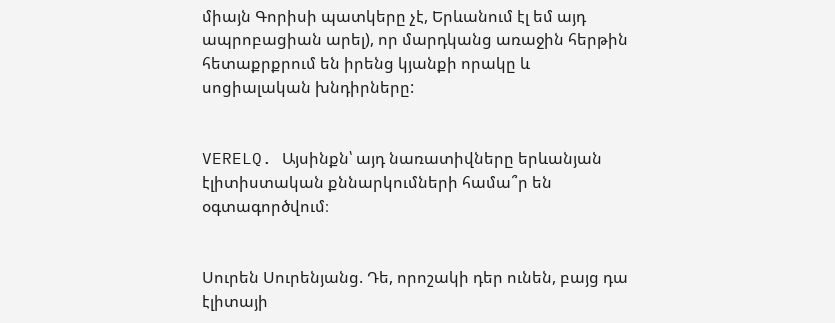միայն Գորիսի պատկերը չէ, Երևանում էլ եմ այդ ապրոբացիան արել), որ մարդկանց առաջին հերթին հետաքրքրում են իրենց կյանքի որակը և սոցիալական խնդիրները:


VERELQ. Այսինքն՝ այդ նառատիվները երևանյան էլիտիստական քննարկումների համա՞ր են օգտագործվում։


Սուրեն Սուրենյանց. Դե, որոշակի դեր ունեն, բայց դա էլիտայի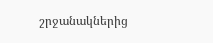շրջանակներից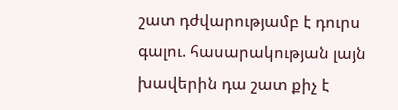շատ դժվարությամբ է դուրս գալու. հասարակության լայն խավերին դա շատ քիչ է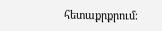հետաքրքրում։